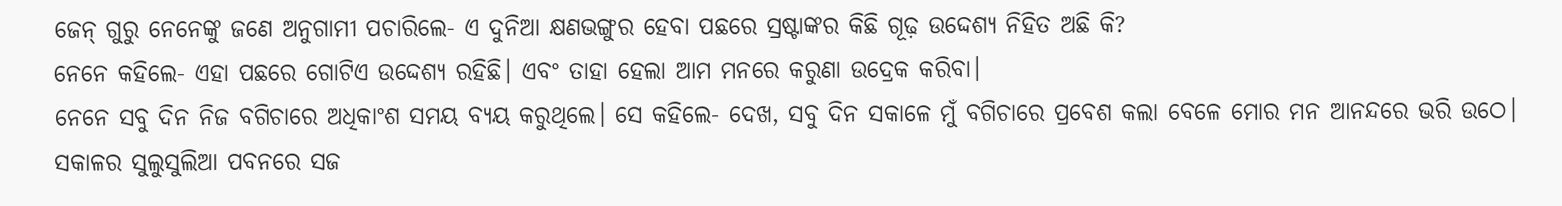ଜେନ୍ ଗୁରୁ ନେନେଙ୍କୁ ଜଣେ ଅନୁଗାମୀ ପଚାରିଲେ- ଏ ଦୁନିଆ କ୍ଷଣଭଙ୍ଗୁର ହେବା ପଛରେ ସ୍ରଷ୍ଟାଙ୍କର କିଛି ଗୂଢ଼ ଉଦ୍ଦେଶ୍ୟ ନିହିତ ଅଛି କି?
ନେନେ କହିଲେ- ଏହା ପଛରେ ଗୋଟିଏ ଉଦ୍ଦେଶ୍ୟ ରହିଛି। ଏବଂ ତାହା ହେଲା ଆମ ମନରେ କରୁଣା ଉଦ୍ରେକ କରିବା।
ନେନେ ସବୁ ଦିନ ନିଜ ବଗିଚାରେ ଅଧିକାଂଶ ସମୟ ବ୍ୟୟ କରୁଥିଲେ। ସେ କହିଲେ- ଦେଖ, ସବୁ ଦିନ ସକାଳେ ମୁଁ ବଗିଚାରେ ପ୍ରବେଶ କଲା ବେଳେ ମୋର ମନ ଆନନ୍ଦରେ ଭରି ଉଠେ। ସକାଳର ସୁଲୁସୁଲିଆ ପବନରେ ସଜ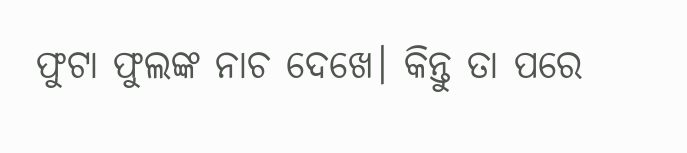ଫୁଟା ଫୁଲଙ୍କ ନାଚ ଦେଖେ। କିନ୍ତୁ ତା ପରେ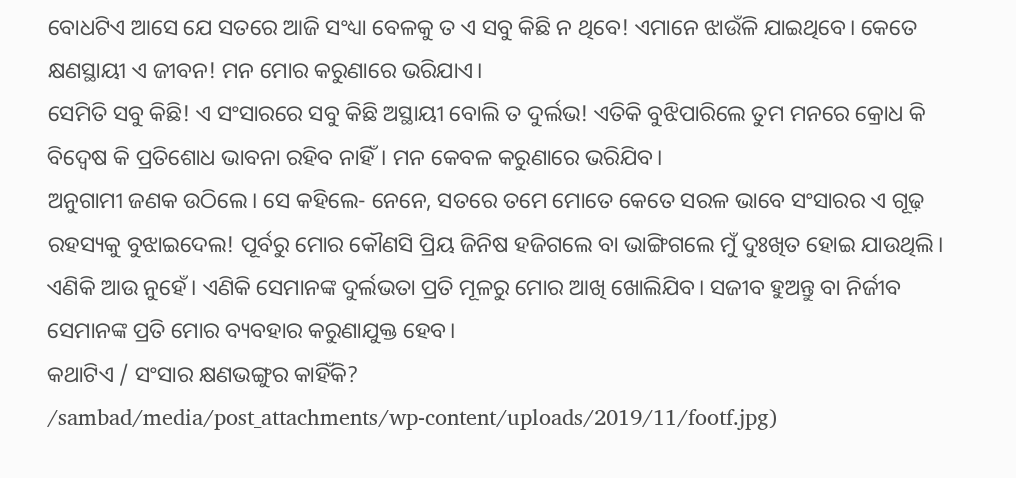ବୋଧଟିଏ ଆସେ ଯେ ସତରେ ଆଜି ସଂଧ୍ୟା ବେଳକୁ ତ ଏ ସବୁ କିଛି ନ ଥିବେ! ଏମାନେ ଝାଉଁଳି ଯାଇଥିବେ। କେତେ କ୍ଷଣସ୍ଥାୟୀ ଏ ଜୀବନ! ମନ ମୋର କରୁଣାରେ ଭରିଯାଏ।
ସେମିତି ସବୁ କିଛି! ଏ ସଂସାରରେ ସବୁ କିଛି ଅସ୍ଥାୟୀ ବୋଲି ତ ଦୁର୍ଲଭ! ଏତିକି ବୁଝିପାରିଲେ ତୁମ ମନରେ କ୍ରୋଧ କି ବିଦ୍ବେଷ କି ପ୍ରତିଶୋଧ ଭାବନା ରହିବ ନାହିଁ। ମନ କେବଳ କରୁଣାରେ ଭରିଯିବ।
ଅନୁଗାମୀ ଜଣକ ଉଠିଲେ। ସେ କହିଲେ- ନେନେ, ସତରେ ତମେ ମୋତେ କେତେ ସରଳ ଭାବେ ସଂସାରର ଏ ଗୂଢ଼ ରହସ୍ୟକୁ ବୁଝାଇଦେଲ! ପୂର୍ବରୁ ମୋର କୌଣସି ପ୍ରିୟ ଜିନିଷ ହଜିଗଲେ ବା ଭାଙ୍ଗିଗଲେ ମୁଁ ଦୁଃଖିତ ହୋଇ ଯାଉଥିଲି। ଏଣିକି ଆଉ ନୁହେଁ। ଏଣିକି ସେମାନଙ୍କ ଦୁର୍ଲଭତା ପ୍ରତି ମୂଳରୁ ମୋର ଆଖି ଖୋଲିଯିବ। ସଜୀବ ହୁଅନ୍ତୁ ବା ନିର୍ଜୀବ ସେମାନଙ୍କ ପ୍ରତି ମୋର ବ୍ୟବହାର କରୁଣାଯୁକ୍ତ ହେବ।
କଥାଟିଏ / ସଂସାର କ୍ଷଣଭଙ୍ଗୁର କାହିଁକି?
/sambad/media/post_attachments/wp-content/uploads/2019/11/footf.jpg)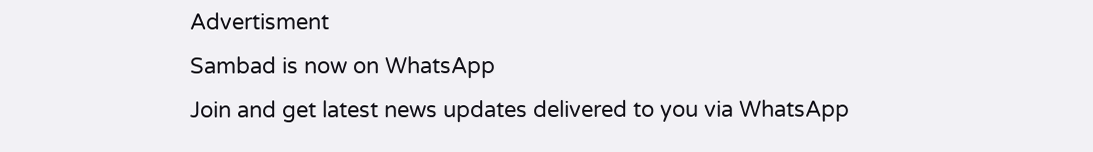Advertisment
Sambad is now on WhatsApp
Join and get latest news updates delivered to you via WhatsApp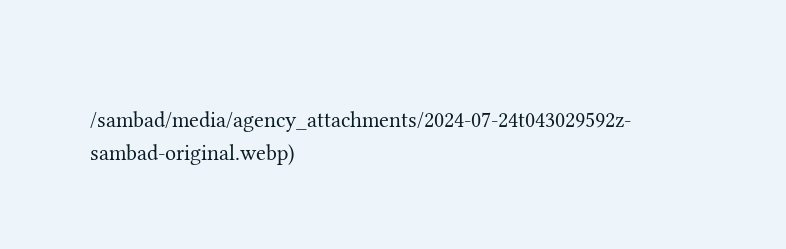/sambad/media/agency_attachments/2024-07-24t043029592z-sambad-original.webp)